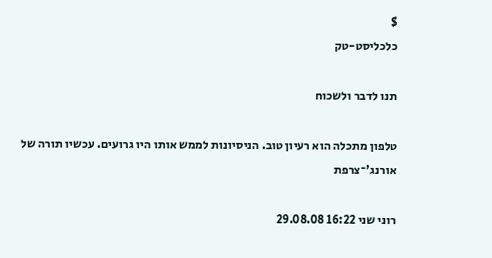$
כלכליסט-טק

תנו לדבר ולשכוח

טלפון מתכלה הוא רעיון טוב. הניסיונות לממש אותו היו גרועים. עכשיו תורה של אורנג'־צרפת

רוני שני 16:22 29.08.08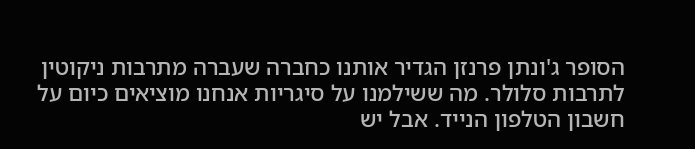הסופר ג'ונתן פרנזן הגדיר אותנו כחברה שעברה מתרבות ניקוטין לתרבות סלולר. מה ששילמנו על סיגריות אנחנו מוציאים כיום על חשבון הטלפון הנייד. אבל יש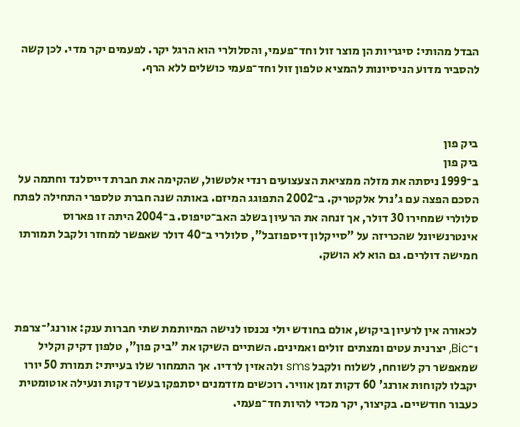הבדל מהותי: סיגריות הן מוצר זול וחד־פעמי, והסלולרי הוא הרגל יקר. לפעמים יקר מדי. לכן קשה להסביר מדוע הניסיונות להמציא טלפון זול וחד־פעמי כושלים ללא הרף.



ביק פון
ביק פון
ב־1999 ניסתה את מזלה ממציאת הצעצועים רנדי אלטשול, שהקימה את חברת דייסלנד וחתמה על הסכם הפצה עם ג'נרל אלקטריק. ב־2002 התפוגג המיזם. באותה שנה חברת טלספרי התחילה לפתח סלולרי שמחירו 30 דולר, אך זנחה את הרעיון בשלב האב־טיפוס. ב־2004 היתה זו פארוס אינטרנשיונל שהכריזה על "סייקלון דיספוזבל", סלולרי ב־40 דולר שאפשר למחזר ולקבל תמורתו חמישה דולרים. גם הוא לא הושק.



לכאורה אין לרעיון ביקוש, אולם בחודש יולי נכנסו לנישה המיותמת שתי חברות ענק: אורנג'־צרפת ו־Bic, יצרנית עטים ומצתים זולים ואמינים. השתיים השיקו את "ביק פון", טלפון דקיק וקליל שמאפשר רק לשוחח, לשלוח ולקבל sms ולהאזין לרדיו. אך התמחור שלו בעייתי: תמורת 50 יורו יקבלו לקוחות אורנג' 60 דקות זמן אוויר. רוכשים מזדמנים יסתפקו בעשר דקות ונעילה אוטומטית כעבור חודשיים. בקיצור, יקר מכדי להיות חד־פעמי.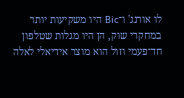לו אורנג' ו־Bic היו משקיעות יותר במחקרי שוק, הן היו מגלות שטלפון חד־פעמי וזול הוא מוצר אידיאלי לאלה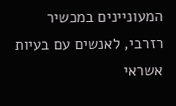המעוניינים במכשיר רזרבי, לאנשים עם בעיות אשראי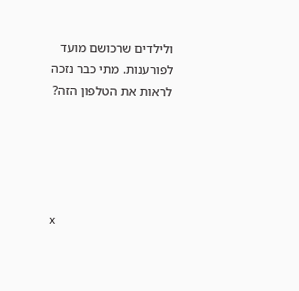ולילדים שרכושם מועד לפורענות. מתי כבר נזכה לראות את הטלפון הזה?





x